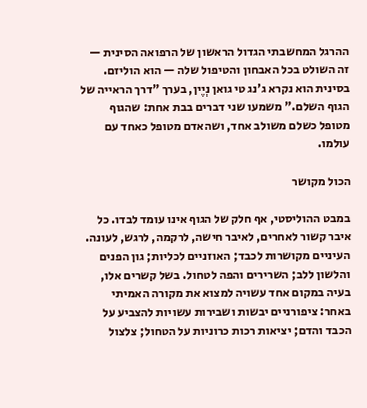ההרגל המחשבתי הגדול הראשון של הרפואה הסינית — זה השולט בכל האבחון והטיפול שלה — הוא הוליזם. בסינית הוא נקרא ג’נג טי גואן נְיֶין, בערך "דרך הראייה של הגוף השלם." משמעו שני דברים בבת אחת: שהגוף מטופל כשלם משולב אחד, ושהאדם מטופל כאחד עם עולמו.

הכול מקושר

במבט ההוליסטי, אף חלק של הגוף אינו עומד לבדו. כל איבר קשור לאחרים, לאיבר חישה, לרקמה, לרגש, לעונה. העיניים מקושרות לכבד; האוזניים לכליות; גון הפנים והלשון ללב; השרירים והפה לטחול. בשל קשרים אלו, בעיה במקום אחד עשויה למצוא את מקורה האמיתי באחר: ציפורניים יבשות ושבירות עשויות להצביע על הכבד והדם; יציאות רכות כרוניות על הטחול; צלצול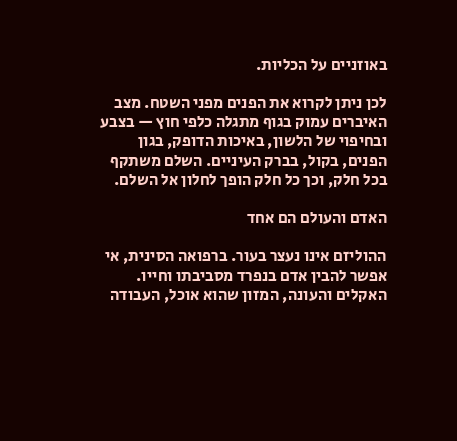באוזניים על הכליות.

לכן ניתן לקרוא את הפנים מפני השטח. מצב האיברים עמוק בגוף מתגלה כלפי חוץ — בצבע ובחיפוי של הלשון, באיכות הדופק, בגון הפנים, בקול, בברק העיניים. השלם משתקף בכל חלק, וכך כל חלק הופך לחלון אל השלם.

האדם והעולם הם אחד

ההוליזם אינו נעצר בעור. ברפואה הסינית, אי אפשר להבין אדם בנפרד מסביבתו וחייו. האקלים והעונה, המזון שהוא אוכל, העבודה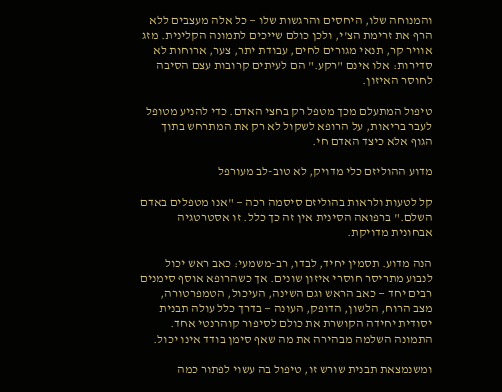והמנוחה שלו, היחסים והרגשות שלו — כל אלה מעצבים ללא הרף את זרימת הצ'י, ולכן כולם שייכים לתמונה הקלינית. מזג אוויר קר, תנאי מגורים לחים, עבודת יתר, צער, ארוחות לא סדירות: אלו אינם "רקע." הם לעיתים קרובות עצם הסיבה לחוסר האיזון.

טיפול המתעלם מכך מטפל רק בחצי האדם. כדי להניע מטופל לעבר בריאות, על הרופא לשקול לא רק את המתרחש בתוך הגוף אלא כיצד האדם חי.

מדוע ההוליזם כלי מדויק, לא טוב-לב מעורפל

קל לטעות ולראות בהוליזם סיסמה רכה — "אנו מטפלים באדם השלם." ברפואה הסינית אין זה כך כלל. זו אסטרטגיה אבחונית מדויקת.

הנה מדוע. תסמין יחיד, לבדו, רב-משמעי: כאב ראש יכול לנבוע מתריסר חוסרי איזון שונים. אך כשהרופא אוסף סימנים רבים יחד — כאב הראש וגם השינה, העיכול, הטמפרטורה, מצב הרוח, הלשון, הדופק, העונה — בדרך כלל עולה תבנית יסודית יחידה הקושרת את כולם לסיפור קוהרנטי אחד. התמונה השלמה מבהירה את מה שאף סימן בודד אינו יכול.

ומשנמצאת תבנית שורש זו, טיפול בה עשוי לפתור כמה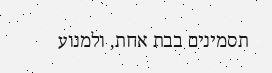תסמינים בבת אחת, ולמנוע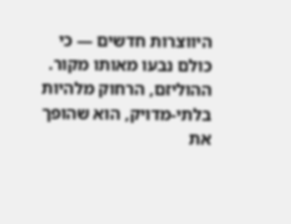היווצרות חדשים — כי כולם נבעו מאותו מקור. ההוליזם, הרחוק מלהיות בלתי-מדויק, הוא שהופך את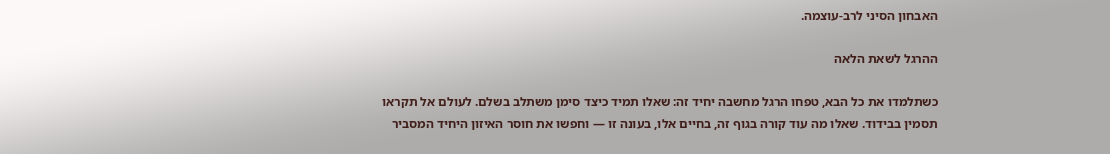האבחון הסיני לרב-עוצמה.

ההרגל לשאת הלאה

כשתלמדו את כל הבא, טפחו הרגל מחשבה יחיד זה: שאלו תמיד כיצד סימן משתלב בשלם. לעולם אל תקראו תסמין בבידוד. שאלו מה עוד קורה בגוף זה, בחיים אלו, בעונה זו — וחפשו את חוסר האיזון היחיד המסביר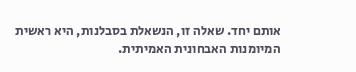אותם יחד. שאלה זו, הנשאלת בסבלנות, היא ראשית המיומנות האבחונית האמיתית.